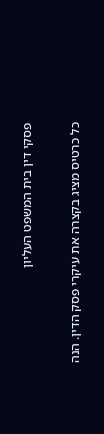פסקי דין בית המשפט העליון

כל כרטיס מציג בקצרה את עיקרי פסק הדין. הנה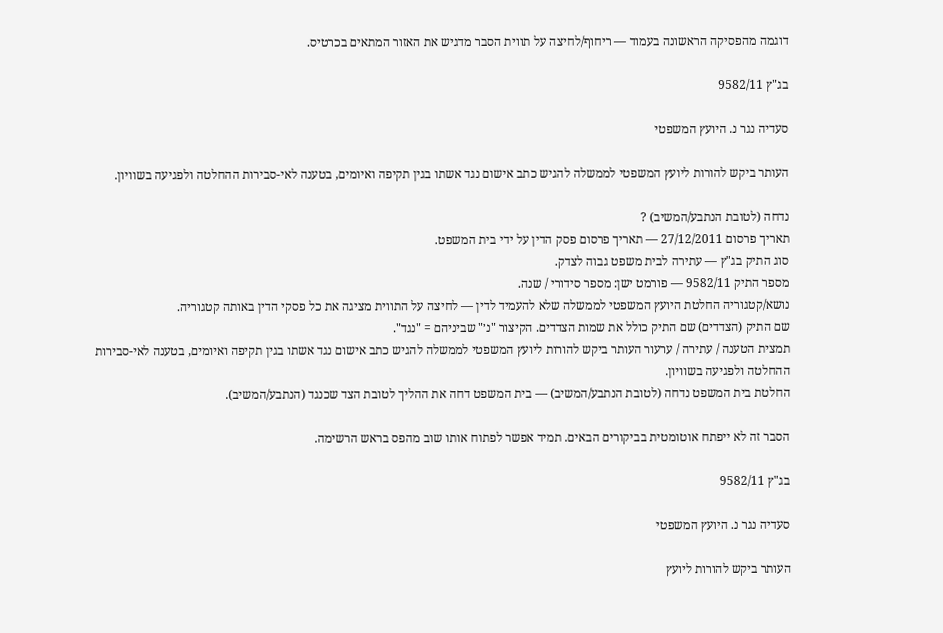דוגמה מהפסיקה הראשונה בעמוד — ריחוף/לחיצה על תווית הסבר מדגיש את האזור המתאים בכרטיס.

בג"ץ 9582/11

סעדיה נגר נ. היועץ המשפטי

העותר ביקש להורות ליועץ המשפטי לממשלה להגיש כתב אישום נגד אשתו בגין תקיפה ואיומים, בטענה לאי-סבירות ההחלטה ולפגיעה בשוויון.

נדחה (לטובת הנתבע/המשיב) ?
תאריך פרסום 27/12/2011 — תאריך פרסום פסק הדין על ידי בית המשפט.
סוג התיק בג"ץ — עתירה לבית משפט גבוה לצדק.
מספר התיק 9582/11 — פורמט ישן: מספר סידורי / שנה.
נושא/קטגוריה החלטת היועץ המשפטי לממשלה שלא להעמיד לדין — לחיצה על התווית מציגה את כל פסקי הדין באותה קטגוריה.
שם התיק (הצדדים) שם התיק כולל את שמות הצדדים. הקיצור "נ׳" שביניהם = "נגד".
תמצית הטענה / עתירה / ערעור העותר ביקש להורות ליועץ המשפטי לממשלה להגיש כתב אישום נגד אשתו בגין תקיפה ואיומים, בטענה לאי-סבירות ההחלטה ולפגיעה בשוויון.
החלטת בית המשפט נדחה (לטובת הנתבע/המשיב) — בית המשפט דחה את ההליך לטובת הצד שכנגד (הנתבע/המשיב).

הסבר זה לא ייפתח אוטומטית בביקורים הבאים. תמיד אפשר לפתוח אותו שוב מהפס בראש הרשימה.

בג"ץ 9582/11

סעדיה נגר נ. היועץ המשפטי

העותר ביקש להורות ליועץ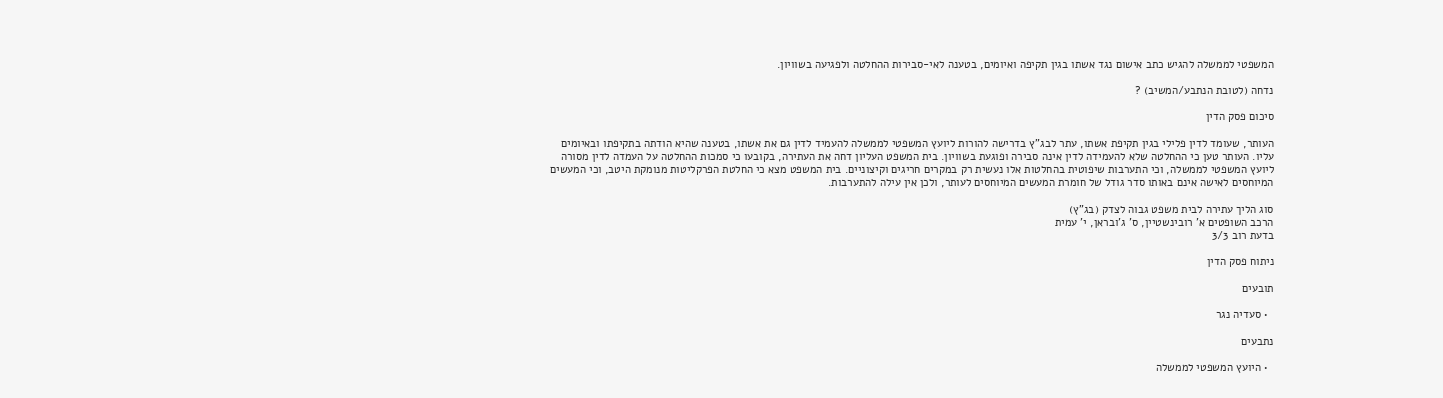המשפטי לממשלה להגיש כתב אישום נגד אשתו בגין תקיפה ואיומים, בטענה לאי-סבירות ההחלטה ולפגיעה בשוויון.

נדחה (לטובת הנתבע/המשיב) ?

סיכום פסק הדין

העותר, שעומד לדין פלילי בגין תקיפת אשתו, עתר לבג"ץ בדרישה להורות ליועץ המשפטי לממשלה להעמיד לדין גם את אשתו, בטענה שהיא הודתה בתקיפתו ובאיומים עליו. העותר טען כי ההחלטה שלא להעמידה לדין אינה סבירה ופוגעת בשוויון. בית המשפט העליון דחה את העתירה, בקובעו כי סמכות ההחלטה על העמדה לדין מסורה ליועץ המשפטי לממשלה, וכי התערבות שיפוטית בהחלטות אלו נעשית רק במקרים חריגים וקיצוניים. בית המשפט מצא כי החלטת הפרקליטות מנומקת היטב, וכי המעשים המיוחסים לאישה אינם באותו סדר גודל של חומרת המעשים המיוחסים לעותר, ולכן אין עילה להתערבות.

סוג הליך עתירה לבית משפט גבוה לצדק (בג"ץ)
הרכב השופטים א' רובינשטיין, ס' ג'ובראן, י' עמית
בדעת רוב 3/3

ניתוח פסק הדין

תובעים

  • סעדיה נגר

נתבעים

  • היועץ המשפטי לממשלה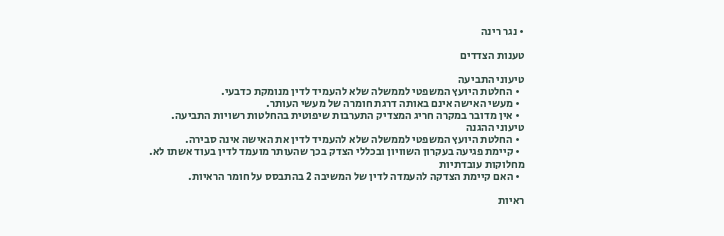• נגר רינה

טענות הצדדים

טיעוני התביעה
  • החלטת היועץ המשפטי לממשלה שלא להעמיד לדין מנומקת כדבעי.
  • מעשי האישה אינם באותה דרגת חומרה של מעשי העותר.
  • אין מדובר במקרה חריג המצדיק התערבות שיפוטית בהחלטות רשויות התביעה.
טיעוני ההגנה
  • החלטת היועץ המשפטי לממשלה שלא להעמיד לדין את האישה אינה סבירה.
  • קיימת פגיעה בעקרון השוויון ובכללי הצדק בכך שהעותר מועמד לדין בעוד אשתו לא.
מחלוקות עובדתיות
  • האם קיימת הצדקה להעמדה לדין של המשיבה 2 בהתבסס על חומר הראיות.

ראיות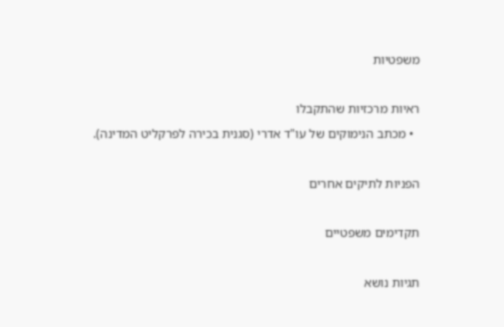משפטיות

ראיות מרכזיות שהתקבלו
  • מכתב הנימוקים של עו"ד אדרי (סגנית בכירה לפרקליט המדינה).

הפניות לתיקים אחרים

תקדימים משפטיים

תגיות נושא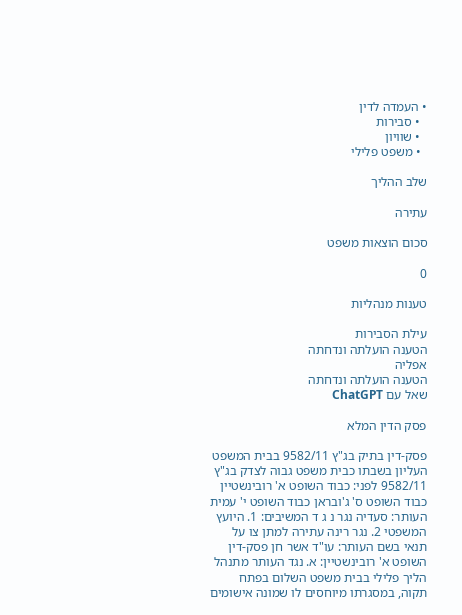• העמדה לדין
  • סבירות
  • שוויון
  • משפט פלילי

שלב ההליך

עתירה

סכום הוצאות משפט

0

טענות מנהליות

עילת הסבירות
הטענה הועלתה ונדחתה
אפליה
הטענה הועלתה ונדחתה
שאל עם ChatGPT

פסק הדין המלא

פסק-דין בתיק בג"ץ 9582/11 בבית המשפט העליון בשבתו כבית משפט גבוה לצדק בג"ץ 9582/11 לפני: כבוד השופט א' רובינשטיין כבוד השופט ס' ג'ובראן כבוד השופט י' עמית העותר: סעדיה נגר נ ג ד המשיבים: 1. היועץ המשפטי 2. נגר רינה עתירה למתן צו על תנאי בשם העותר: עו"ד אשר חן פסק-דין השופט א' רובינשטיין: א. נגד העותר מתנהל הליך פלילי בבית משפט השלום בפתח תקוה, במסגרתו מיוחסים לו שמונה אישומים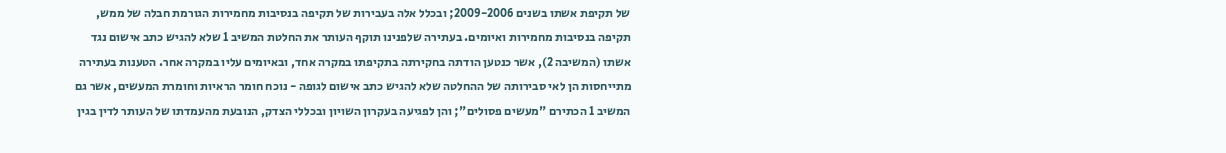של תקיפת אשתו בשנים 2009-2006; ובכלל אלה בעבירות של תקיפה בנסיבות מחמירות הגורמת חבלה של ממש, תקיפה בנסיבות מחמירות ואיומים. בעתירה שלפנינו תוקף העותר את החלטת המשיב 1 שלא להגיש כתב אישום נגד אשתו (המשיבה 2), אשר כנטען הודתה בחקירתה בתקיפתו במקרה אחד, ובאיומים עליו במקרה אחר. הטענות בעתירה מתייחסות הן לאי סבירותה של ההחלטה שלא להגיש כתב אישום לגופה - נוכח חומר הראיות וחומרת המעשים, אשר גם המשיב 1 הכתירם "מעשים פסולים"; והן לפגיעה בעקרון השויון ובכללי הצדק, הנובעת מהעמדתו של העותר לדין בגין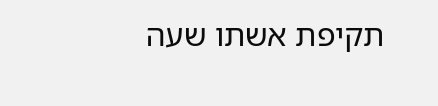תקיפת אשתו שעה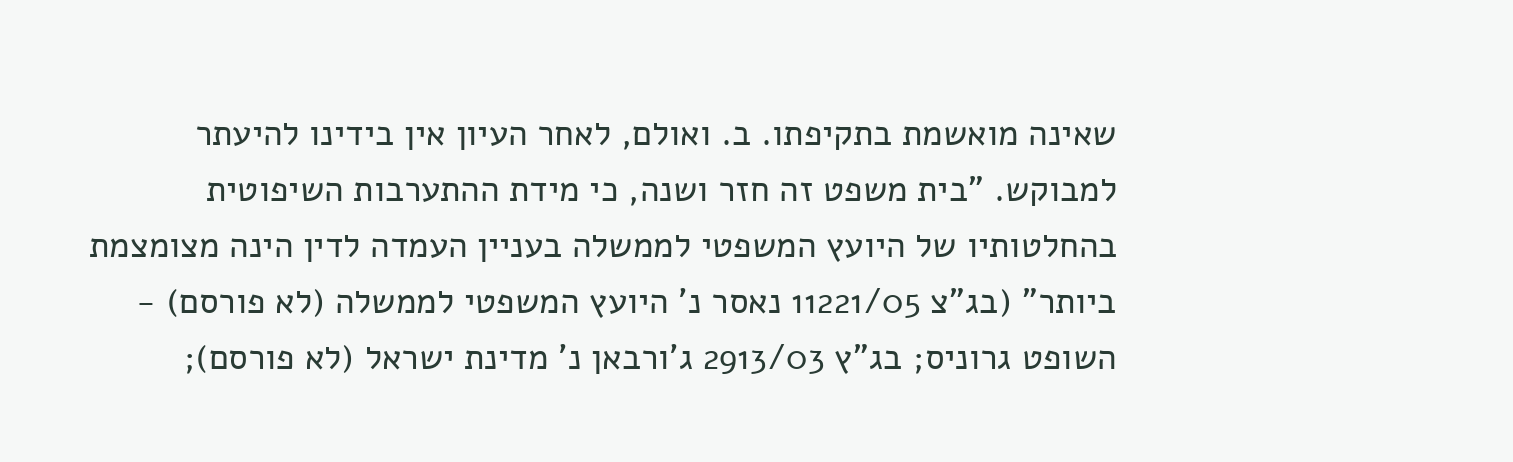שאינה מואשמת בתקיפתו. ב. ואולם, לאחר העיון אין בידינו להיעתר למבוקש. "בית משפט זה חזר ושנה, כי מידת ההתערבות השיפוטית בהחלטותיו של היועץ המשפטי לממשלה בעניין העמדה לדין הינה מצומצמת ביותר" (בג"צ 11221/05 נאסר נ' היועץ המשפטי לממשלה (לא פורסם) - השופט גרוניס; בג"ץ 2913/03 ג'ורבאן נ' מדינת ישראל (לא פורסם);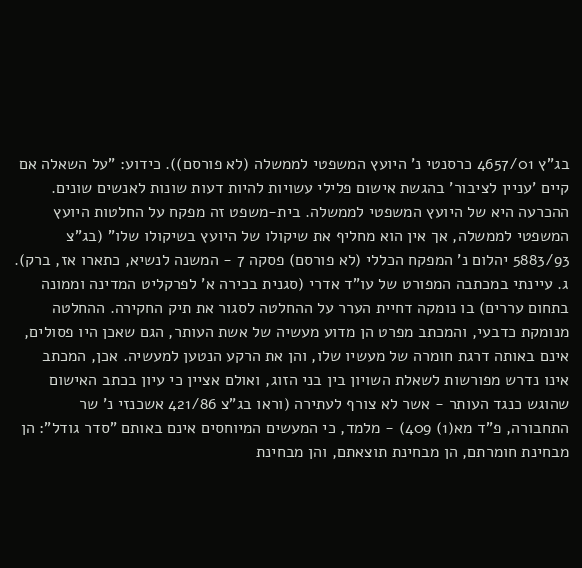בג"ץ 4657/01 כרסנטי נ' היועץ המשפטי לממשלה (לא פורסם)). כידוע: "על השאלה אם קיים 'עניין לציבור' בהגשת אישום פלילי עשויות להיות דעות שונות לאנשים שונים. ההכרעה היא של היועץ המשפטי לממשלה. בית-משפט זה מפקח על החלטות היועץ המשפטי לממשלה, אך אין הוא מחליף את שיקולו של היועץ בשיקולו שלו" (בג"צ 5883/93 יהלום נ' המפקח הכללי (לא פורסם) פסקה 7 - המשנה לנשיא, כתארו אז, ברק). ג. עיינתי במכתבה המפורט של עו"ד אדרי (סגנית בכירה א' לפרקליט המדינה וממונה בתחום עררים) בו נומקה דחיית הערר על ההחלטה לסגור את תיק החקירה. ההחלטה מנומקת כדבעי, והמכתב מפרט הן מדוע מעשיה של אשת העותר, הגם שאכן היו פסולים, אינם באותה דרגת חומרה של מעשיו שלו, והן את הרקע הנטען למעשיה. אכן, המכתב אינו נדרש מפורשות לשאלת השויון בין בני הזוג, ואולם אציין כי עיון בכתב האישום שהוגש כנגד העותר - אשר לא צורף לעתירה (וראו בג"צ 421/86 אשכנזי נ' שר התחבורה, פ"ד מא(1) 409) - מלמד, כי המעשים המיוחסים אינם באותם "סדר גודל": הן מבחינת חומרתם, הן מבחינת תוצאתם, והן מבחינת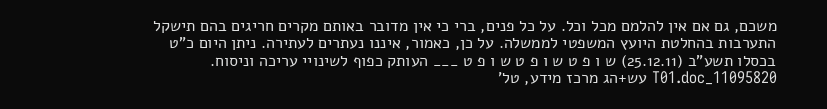משכם, גם אם אין להלמם מכל וכל. על כל פנים, ברי כי אין מדובר באותם מקרים חריגים בהם תישקל התערבות בהחלטת היועץ המשפטי לממשלה. על כן, כאמור, איננו נעתרים לעתירה. ניתן היום כ"ט בכסלו תשע"ב (25.12.11) ש ו פ ט ש ו פ ט ש ו פ ט ___ העותק כפוף לשינויי עריכה וניסוח. 11095820_T01.doc עש+הג מרכז מידע, טל'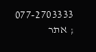077-2703333 ; אתר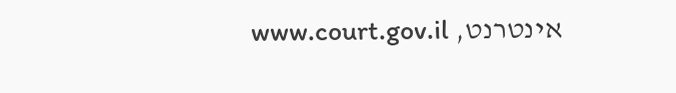אינטרנט, www.court.gov.il